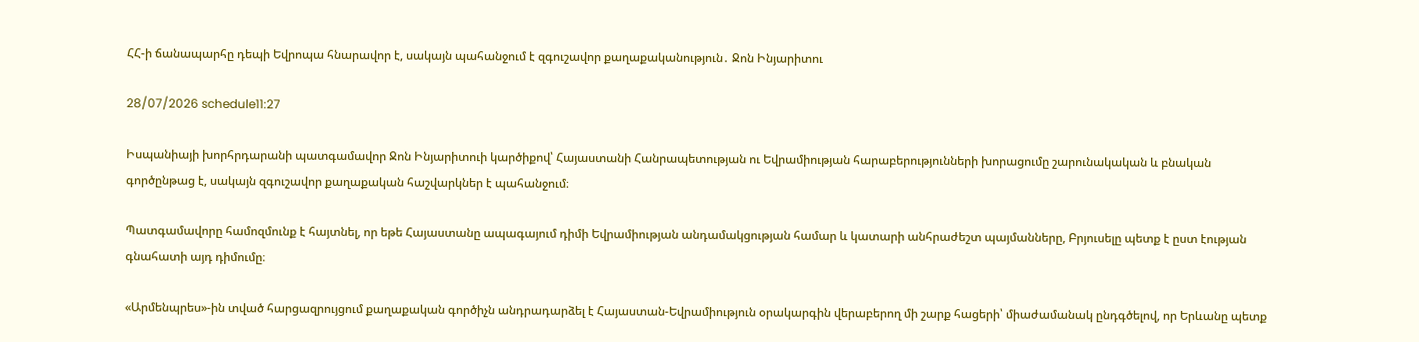ՀՀ-ի ճանապարհը դեպի Եվրոպա հնարավոր է, սակայն պահանջում է զգուշավոր քաղաքականություն․ Ջոն Ինյարիտու

28/07/2026 schedule11:27

Իսպանիայի խորհրդարանի պատգամավոր Ջոն Ինյարիտուի կարծիքով՝ Հայաստանի Հանրապետության ու Եվրամիության հարաբերությունների խորացումը շարունակական և բնական գործընթաց է, սակայն զգուշավոր քաղաքական հաշվարկներ է պահանջում։

Պատգամավորը համոզմունք է հայտնել, որ եթե Հայաստանը ապագայում դիմի Եվրամիության անդամակցության համար և կատարի անհրաժեշտ պայմանները, Բրյուսելը պետք է ըստ էության գնահատի այդ դիմումը։

«Արմենպրես»-ին տված հարցազրույցում քաղաքական գործիչն անդրադարձել է Հայաստան-Եվրամիություն օրակարգին վերաբերող մի շարք հացերի՝ միաժամանակ ընդգծելով, որ Երևանը պետք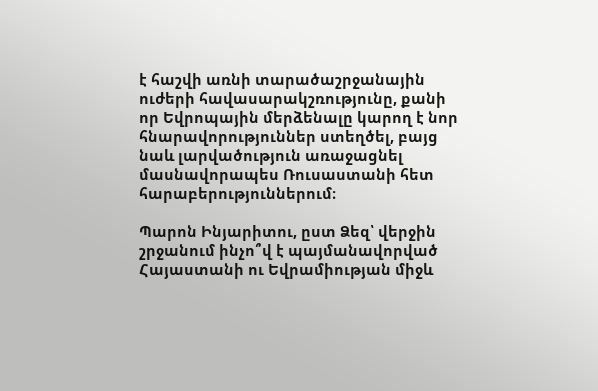է հաշվի առնի տարածաշրջանային ուժերի հավասարակշռությունը, քանի որ Եվրոպային մերձենալը կարող է նոր հնարավորություններ ստեղծել, բայց նաև լարվածություն առաջացնել մասնավորապես Ռուսաստանի հետ հարաբերություններում։

Պարոն Ինյարիտու, ըստ Ձեզ՝ վերջին շրջանում ինչո՞վ է պայմանավորված Հայաստանի ու Եվրամիության միջև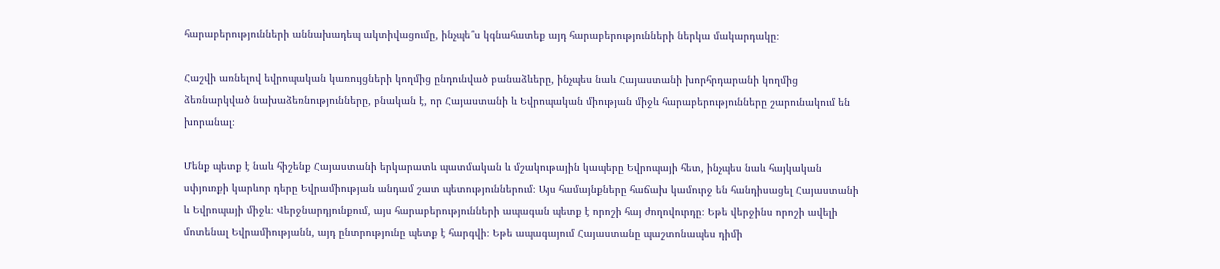հարաբերությունների աննախադեպ ակտիվացումը, ինչպե՞ս կգնահատեք այդ հարաբերությունների ներկա մակարդակը։

Հաշվի առնելով եվրոպական կառույցների կողմից ընդունված բանաձևերը, ինչպես նաև Հայաստանի խորհրդարանի կողմից ձեռնարկված նախաձեռնությունները, բնական է, որ Հայաստանի և Եվրոպական միության միջև հարաբերությունները շարունակում են խորանալ։

Մենք պետք է նաև հիշենք Հայաստանի երկարատև պատմական և մշակութային կապերը Եվրոպայի հետ, ինչպես նաև հայկական սփյուռքի կարևոր դերը Եվրամիության անդամ շատ պետություններում։ Այս համայնքները հաճախ կամուրջ են հանդիսացել Հայաստանի և Եվրոպայի միջև։ Վերջնարդյունքում, այս հարաբերությունների ապագան պետք է որոշի հայ ժողովուրդը։ Եթե վերջինս որոշի ավելի մոտենալ Եվրամիությանն, այդ ընտրությունը պետք է հարգվի։ Եթե ապագայում Հայաստանը պաշտոնապես դիմի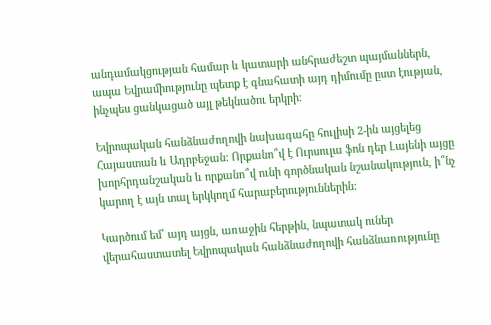անդամակցության համար և կատարի անհրաժեշտ պայմաններն, ապա Եվրամիությունը պետք է գնահատի այդ դիմումը ըստ էության, ինչպես ցանկացած այլ թեկնածու երկրի։

Եվրոպական հանձնաժողովի նախագահը հուլիսի 2-ին այցելեց Հայաստան և Ադրբեջան: Որքանո՞վ է Ուրսուլա ֆոն դեր Լայենի այցը խորհրդանշական և որքանո՞վ ունի գործնական նշանակություն, ի՞նչ կարող է այն տալ երկկողմ հարաբերություններին:

Կարծում եմ՝ այդ այցն, առաջին հերթին, նպատակ ուներ վերահաստատել Եվրոպական հանձնաժողովի հանձնառությունը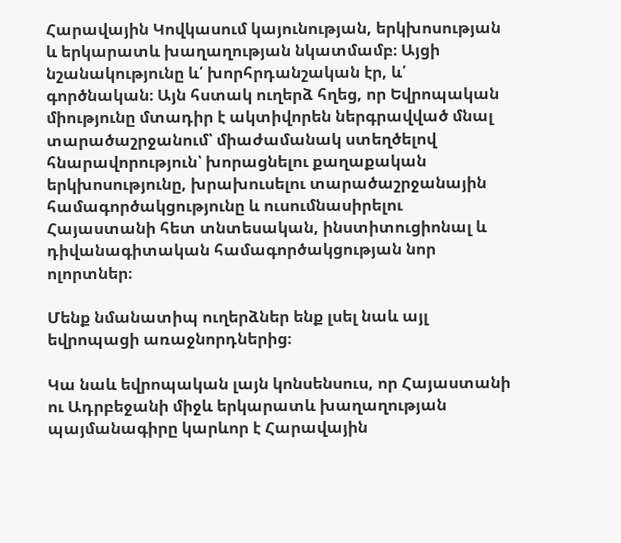Հարավային Կովկասում կայունության, երկխոսության և երկարատև խաղաղության նկատմամբ։ Այցի նշանակությունը և՛ խորհրդանշական էր, և՛ գործնական։ Այն հստակ ուղերձ հղեց, որ Եվրոպական միությունը մտադիր է ակտիվորեն ներգրավված մնալ տարածաշրջանում՝ միաժամանակ ստեղծելով հնարավորություն՝ խորացնելու քաղաքական երկխոսությունը, խրախուսելու տարածաշրջանային համագործակցությունը և ուսումնասիրելու Հայաստանի հետ տնտեսական, ինստիտուցիոնալ և դիվանագիտական համագործակցության նոր ոլորտներ։

Մենք նմանատիպ ուղերձներ ենք լսել նաև այլ եվրոպացի առաջնորդներից։

Կա նաև եվրոպական լայն կոնսենսուս, որ Հայաստանի ու Ադրբեջանի միջև երկարատև խաղաղության պայմանագիրը կարևոր է Հարավային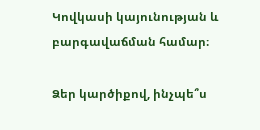Կովկասի կայունության և բարգավաճման համար։

Ձեր կարծիքով, ինչպե՞ս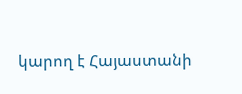կարող է Հայաստանի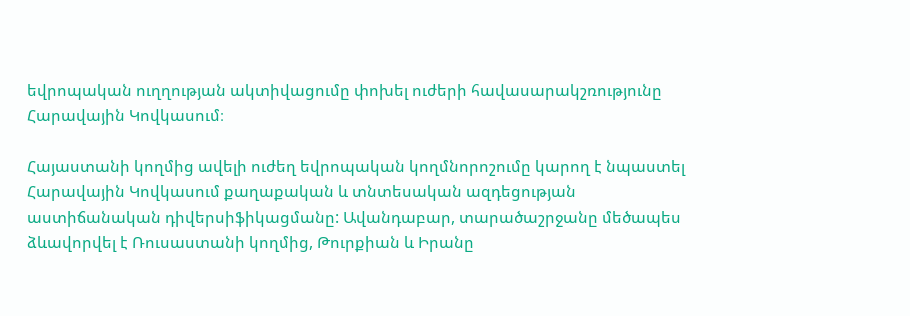եվրոպական ուղղության ակտիվացումը փոխել ուժերի հավասարակշռությունը Հարավային Կովկասում։

Հայաստանի կողմից ավելի ուժեղ եվրոպական կողմնորոշումը կարող է նպաստել Հարավային Կովկասում քաղաքական և տնտեսական ազդեցության աստիճանական դիվերսիֆիկացմանը: Ավանդաբար, տարածաշրջանը մեծապես ձևավորվել է Ռուսաստանի կողմից, Թուրքիան և Իրանը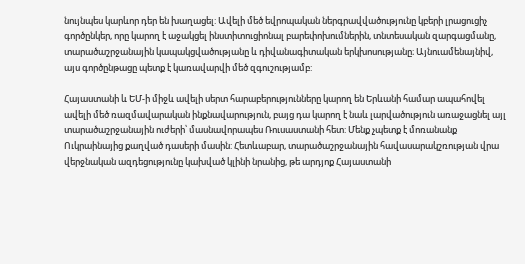նույնպես կարևոր դեր են խաղացել: Ավելի մեծ եվրոպական ներգրավվածությունը կբերի լրացուցիչ գործընկեր, որը կարող է աջակցել ինստիտուցիոնալ բարեփոխումներին, տնտեսական զարգացմանը, տարածաշրջանային կապակցվածությանը և դիվանագիտական երկխոսությանը։ Այնուամենայնիվ, այս գործընթացը պետք է կառավարվի մեծ զգուշությամբ:

Հայաստանի և ԵՄ-ի միջև ավելի սերտ հարաբերությունները կարող են Երևանի համար ապահովել ավելի մեծ ռազմավարական ինքնավարություն, բայց դա կարող է նաև լարվածություն առաջացնել այլ տարածաշրջանային ուժերի՝ մասնավորապես Ռուսաստանի հետ: Մենք չպետք է մոռանանք Ուկրաինայից քաղված դասերի մասին: Հետևաբար, տարածաշրջանային հավասարակշռության վրա վերջնական ազդեցությունը կախված կլինի նրանից, թե արդյոք Հայաստանի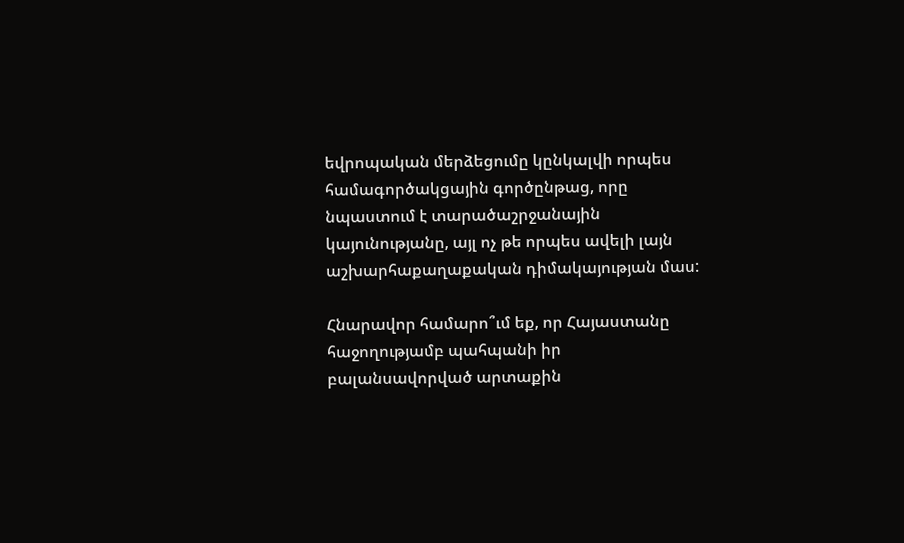եվրոպական մերձեցումը կընկալվի որպես համագործակցային գործընթաց, որը նպաստում է տարածաշրջանային կայունությանը, այլ ոչ թե որպես ավելի լայն աշխարհաքաղաքական դիմակայության մաս:

Հնարավոր համարո՞ւմ եք, որ Հայաստանը հաջողությամբ պահպանի իր բալանսավորված արտաքին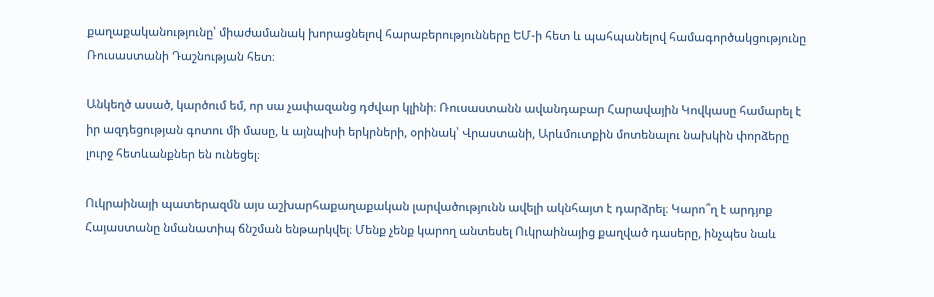քաղաքականությունը՝ միաժամանակ խորացնելով հարաբերությունները ԵՄ-ի հետ և պահպանելով համագործակցությունը Ռուսաստանի Դաշնության հետ։

Անկեղծ ասած, կարծում եմ, որ սա չափազանց դժվար կլինի։ Ռուսաստանն ավանդաբար Հարավային Կովկասը համարել է իր ազդեցության գոտու մի մասը, և այնպիսի երկրների, օրինակ՝ Վրաստանի, Արևմուտքին մոտենալու նախկին փորձերը լուրջ հետևանքներ են ունեցել։

Ուկրաինայի պատերազմն այս աշխարհաքաղաքական լարվածությունն ավելի ակնհայտ է դարձրել։ Կարո՞ղ է արդյոք Հայաստանը նմանատիպ ճնշման ենթարկվել։ Մենք չենք կարող անտեսել Ուկրաինայից քաղված դասերը, ինչպես նաև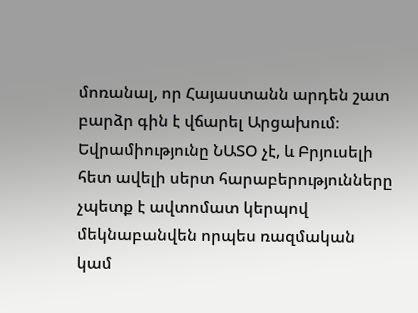մոռանալ, որ Հայաստանն արդեն շատ բարձր գին է վճարել Արցախում։ Եվրամիությունը ՆԱՏՕ չէ, և Բրյուսելի հետ ավելի սերտ հարաբերությունները չպետք է ավտոմատ կերպով մեկնաբանվեն որպես ռազմական կամ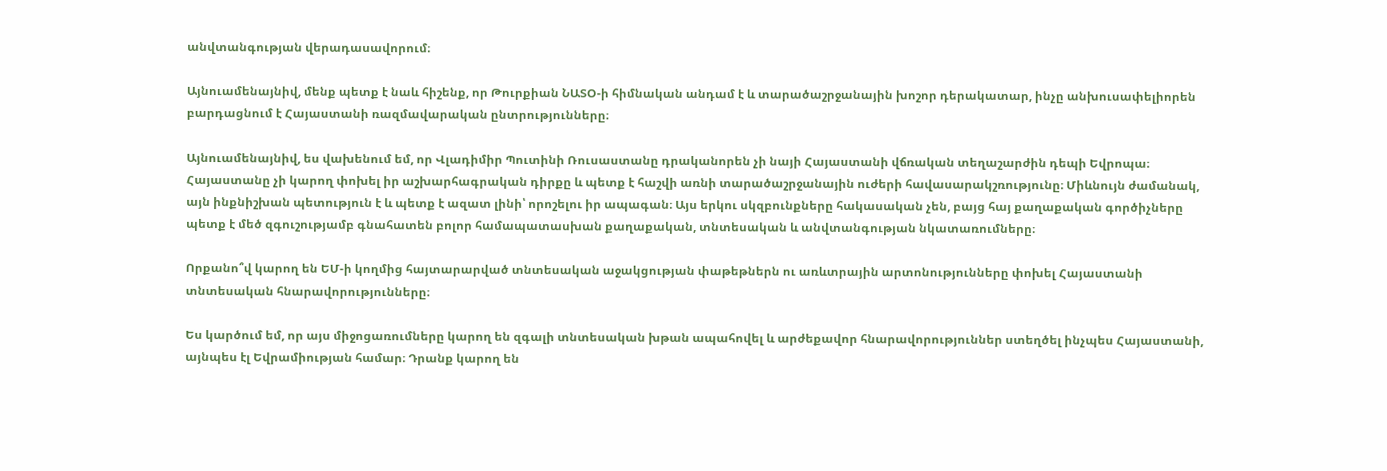անվտանգության վերադասավորում։

Այնուամենայնիվ, մենք պետք է նաև հիշենք, որ Թուրքիան ՆԱՏՕ-ի հիմնական անդամ է և տարածաշրջանային խոշոր դերակատար, ինչը անխուսափելիորեն բարդացնում է Հայաստանի ռազմավարական ընտրությունները։

Այնուամենայնիվ, ես վախենում եմ, որ Վլադիմիր Պուտինի Ռուսաստանը դրականորեն չի նայի Հայաստանի վճռական տեղաշարժին դեպի Եվրոպա։ Հայաստանը չի կարող փոխել իր աշխարհագրական դիրքը և պետք է հաշվի առնի տարածաշրջանային ուժերի հավասարակշռությունը։ Միևնույն ժամանակ, այն ինքնիշխան պետություն է և պետք է ազատ լինի՝ որոշելու իր ապագան։ Այս երկու սկզբունքները հակասական չեն, բայց հայ քաղաքական գործիչները պետք է մեծ զգուշությամբ գնահատեն բոլոր համապատասխան քաղաքական, տնտեսական և անվտանգության նկատառումները։

Որքանո՞վ կարող են ԵՄ-ի կողմից հայտարարված տնտեսական աջակցության փաթեթներն ու առևտրային արտոնությունները փոխել Հայաստանի տնտեսական հնարավորությունները։

Ես կարծում եմ, որ այս միջոցառումները կարող են զգալի տնտեսական խթան ապահովել և արժեքավոր հնարավորություններ ստեղծել ինչպես Հայաստանի, այնպես էլ Եվրամիության համար։ Դրանք կարող են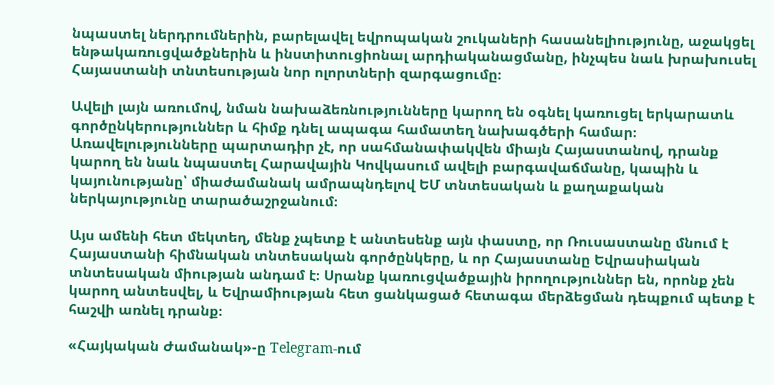նպաստել ներդրումներին, բարելավել եվրոպական շուկաների հասանելիությունը, աջակցել ենթակառուցվածքներին և ինստիտուցիոնալ արդիականացմանը, ինչպես նաև խրախուսել Հայաստանի տնտեսության նոր ոլորտների զարգացումը։

Ավելի լայն առումով, նման նախաձեռնությունները կարող են օգնել կառուցել երկարատև գործընկերություններ և հիմք դնել ապագա համատեղ նախագծերի համար։ Առավելությունները պարտադիր չէ, որ սահմանափակվեն միայն Հայաստանով, դրանք կարող են նաև նպաստել Հարավային Կովկասում ավելի բարգավաճմանը, կապին և կայունությանը՝ միաժամանակ ամրապնդելով ԵՄ տնտեսական և քաղաքական ներկայությունը տարածաշրջանում։

Այս ամենի հետ մեկտեղ, մենք չպետք է անտեսենք այն փաստը, որ Ռուսաստանը մնում է Հայաստանի հիմնական տնտեսական գործընկերը, և որ Հայաստանը Եվրասիական տնտեսական միության անդամ է։ Սրանք կառուցվածքային իրողություններ են, որոնք չեն կարող անտեսվել, և Եվրամիության հետ ցանկացած հետագա մերձեցման դեպքում պետք է հաշվի առնել դրանք։

«Հայկական Ժամանակ»-ը Telegram-ում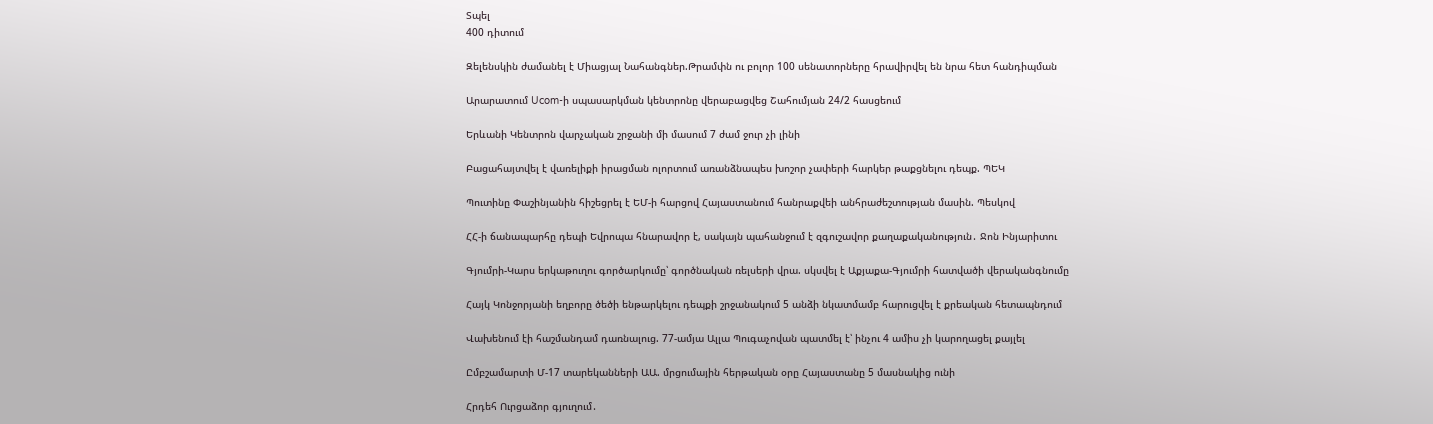Տպել
400 դիտում

Զելենսկին ժամանել է Միացյալ Նահանգներ.Թրամփն ու բոլոր 100 սենատորները հրավիրվել են նրա հետ հանդիպման

Արարատում Ucom-ի սպասարկման կենտրոնը վերաբացվեց Շահումյան 24/2 հասցեում

Երևանի Կենտրոն վարչական շրջանի մի մասում 7 ժամ ջուր չի լինի

Բացահայտվել է վառելիքի իրացման ոլորտում առանձնապես խոշոր չափերի հարկեր թաքցնելու դեպք. ՊԵԿ

Պուտինը Փաշինյանին հիշեցրել է ԵՄ-ի հարցով Հայաստանում հանրաքվեի անհրաժեշտության մասին. Պեսկով

ՀՀ-ի ճանապարհը դեպի Եվրոպա հնարավոր է, սակայն պահանջում է զգուշավոր քաղաքականություն․ Ջոն Ինյարիտու

Գյումրի-Կարս երկաթուղու գործարկումը՝ գործնական ռելսերի վրա. սկսվել է Աքյաքա-Գյումրի հատվածի վերականգնումը

Հայկ Կոնջորյանի եղբորը ծեծի ենթարկելու դեպքի շրջանակում 5 անձի նկատմամբ հարուցվել է քրեական հետապնդում

Վախենում էի հաշմանդամ դառնալուց. 77-ամյա Ալլա Պուգաչովան պատմել է՝ ինչու 4 ամիս չի կարողացել քայլել

Ըմբշամարտի Մ-17 տարեկանների ԱԱ. մրցումային հերթական օրը Հայաստանը 5 մասնակից ունի

Հրդեհ Ուրցաձոր գյուղում․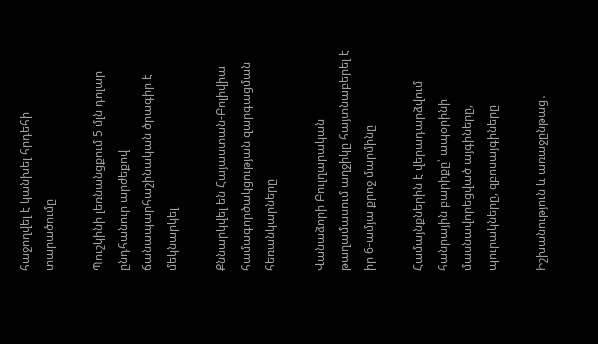հաջողվել է կանխել հրդեհի տարածումը

Պուշկինի լեռնանցքում 5 մլն դոլար ընդհանուր արժեքով ճանապարհաշինական ծրագիր է մեկնարկել

Քննարկվել են Հայաստան-Բոլիվիա համագործակցության զարգացման հեռանկարները

Վանաձորի Բուլղարական թաղամասում աղջիկը հայտնաբերել է իր 6-ամյա քրոջ մարմինը

Համայնքներին է վերադարձվում հանրային բարիքը՝ ապօրինի մասնավորեցված այգիները, պուրակները, զբոսայգիները

Իշխանություն և առաջընթաց․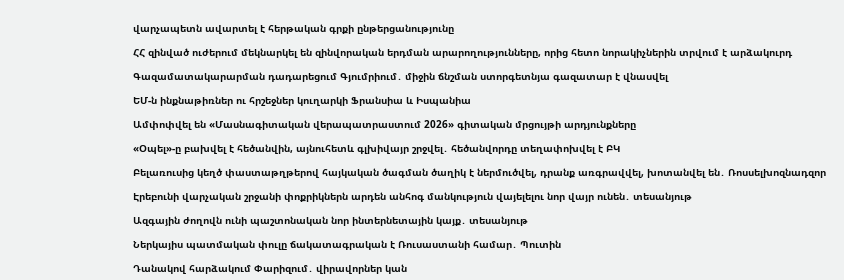վարչապետն ավարտել է հերթական գրքի ընթերցանությունը

ՀՀ զինված ուժերում մեկնարկել են զինվորական երդման արարողությունները, որից հետո նորակիչներին տրվում է արձակուրդ

Գազամատակարարման դադարեցում Գյումրիում․ միջին ճնշման ստորգետնյա գազատար է վնասվել

ԵՄ-ն ինքնաթիռներ ու հրշեջներ կուղարկի Ֆրանսիա և Իսպանիա

Ամփոփվել են «Մասնագիտական վերապատրաստում 2026» գիտական մրցույթի արդյունքները

«Օպել»-ը բախվել է հեծանվին, այնուհետև գլխիվայր շրջվել․ հեծանվորդը տեղափոխվել է ԲԿ

Բելառուսից կեղծ փաստաթղթերով հայկական ծագման ծաղիկ է ներմուծվել, դրանք առգրավվել, խոտանվել են․ Ռոսսելխոզնադզոր

Էրեբունի վարչական շրջանի փոքրիկներն արդեն անհոգ մանկություն վայելելու նոր վայր ունեն․ տեսանյութ

Ազգային ժողովն ունի պաշտոնական նոր ինտերնետային կայք․ տեսանյութ

Ներկայիս պատմական փուլը ճակատագրական է Ռուսաստանի համար․ Պուտին

Դանակով հարձակում Փարիզում․ վիրավորներ կան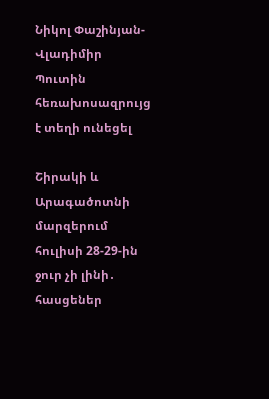Նիկոլ Փաշինյան-Վլադիմիր Պուտին հեռախոսազրույց է տեղի ունեցել

Շիրակի և Արագածոտնի մարզերում հուլիսի 28-29-ին ջուր չի լինի․ հասցեներ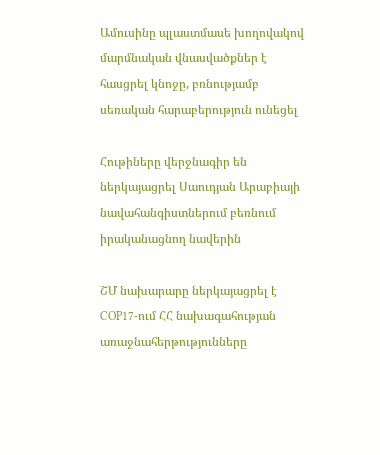Ամուսինը պլաստմասե խողովակով մարմնական վնասվածքներ է հասցրել կնոջը, բռնությամբ սեռական հարաբերություն ունեցել

Հութիները վերջնագիր են ներկայացրել Սաուդյան Արաբիայի նավահանգիստներում բեռնում իրականացնող նավերին

ՇՄ նախարարը ներկայացրել է COP17-ում ՀՀ նախագահության առաջնահերթությունները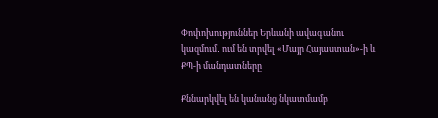Փոփոխություններ Երևանի ավագանու կազմում․ ում են տրվել «Մայր Հայաստան»-ի և ՔՊ-ի մանդատները

Քննարկվել են կանանց նկատմամբ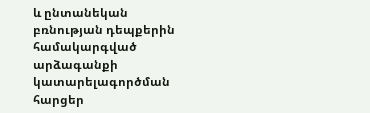և ընտանեկան բռնության դեպքերին համակարգված արձագանքի կատարելագործման հարցեր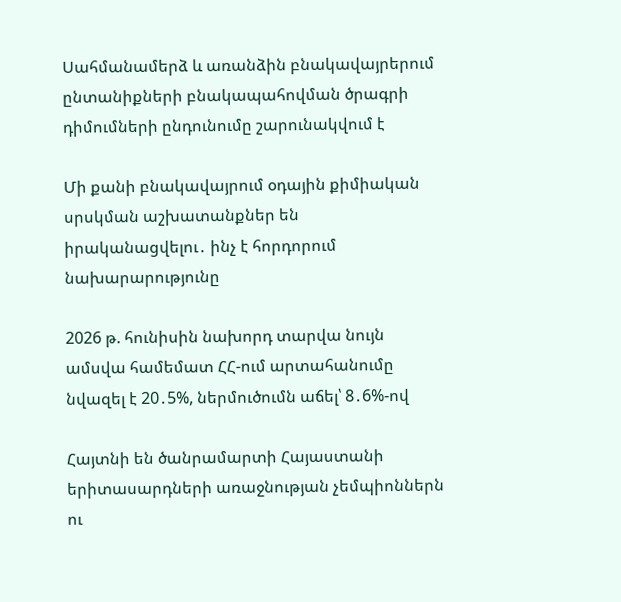Սահմանամերձ և առանձին բնակավայրերում ընտանիքների բնակապահովման ծրագրի դիմումների ընդունումը շարունակվում է

Մի քանի բնակավայրում օդային քիմիական սրսկման աշխատանքներ են իրականացվելու․ ինչ է հորդորում նախարարությունը

2026 թ. հունիսին նախորդ տարվա նույն ամսվա համեմատ ՀՀ-ում արտահանումը նվազել է 20․5%, ներմուծումն աճել՝ 8․6%-ով

Հայտնի են ծանրամարտի Հայաստանի երիտասարդների առաջնության չեմպիոններն ու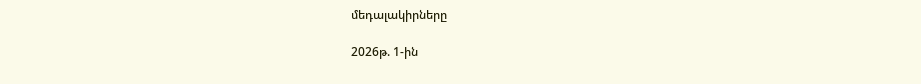մեդալակիրները

2026թ. 1-ին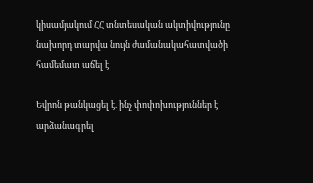կիսամյակում ՀՀ տնտեսական ակտիվությունը նախորդ տարվա նույն ժամանակահատվածի համեմատ աճել է

Եվրոն թանկացել է. ինչ փոփոխություններ է արձանագրել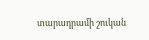տարադրամի շուկան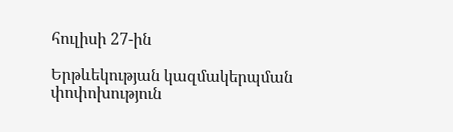հուլիսի 27-ին

Երթևեկության կազմակերպման փոփոխություն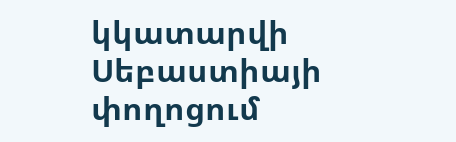կկատարվի Սեբաստիայի փողոցում